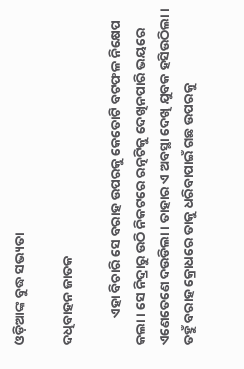ଓଡ଼ିଆଙ୍କ ବୁଦ୍ଧ ସଭ୍ୟତା

ଦଧିବାହନ ଜାତକ

         ଏହା ବିଚାରି ସେ ବରାହ ଉପରକୁ କେତୋଟି ବଟଫଳ ନିକ୍ଷେପ କଲା । ସେ ନିଦ୍ରାରୁ ଉଠି ନିକଟରେ ରତ୍ନଟିକୁ ଦେଖିନପାରି ଭୟରେ ଏଣେତେଣେ ଦଉଡିଲା । ତାହାର ଏ ଅବସ୍ଥା ଦେଖି ଯୁବକ ହସିଉଠିଲା । ତହୁଁ ବରାହ କ୍ରୋଧରେ ତାକୁ ଧରିବାପାଇଁ ଗଛ ଉପରକୁ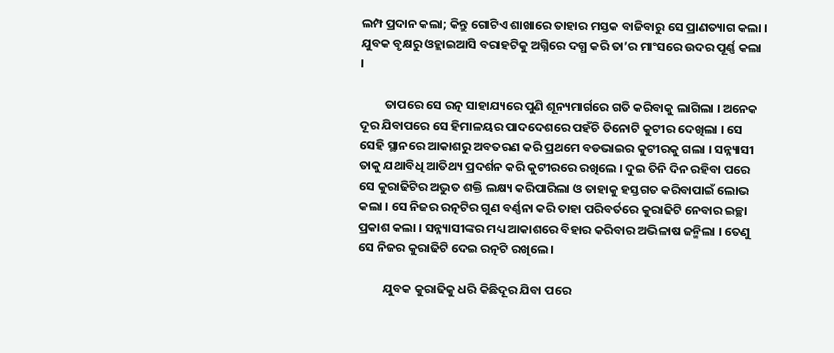ଲମ୍ପ ପ୍ରଦାନ କଲା; କିନ୍ତୁ ଗୋଟିଏ ଶାଖାରେ ତାହାର ମସ୍ତକ ବାଜିବାରୁ ସେ ପ୍ରାଣତ୍ୟାଗ କଲା । ଯୁବକ ବୃକ୍ଷରୁ ଓହ୍ଲାଇଆସି ବରାହଟିକୁ ଅଗ୍ନିରେ ଦଗ୍ଧ କରି ତା’ର ମାଂସରେ ଉଦର ପୂର୍ଣ୍ଣ କଲା ।

         ତାପରେ ସେ ରତ୍ନ ସାହାଯ୍ୟରେ ପୁଣି ଶୂନ୍ୟମାର୍ଗରେ ଗତି କରିବାକୁ ଲାଗିଲା । ଅନେକ ଦୂର ଯିବାପରେ ସେ ହିମାଳୟର ପାଦଦେଶରେ ପହଁଚି ତିନୋଟି କୁଟୀର ଦେଖିଲା । ସେ ସେହି ସ୍ଥାନରେ ଆକାଶରୁ ଅବତରଣ କରି ପ୍ରଥମେ ବଡଭାଇର କୁଟୀରକୁ ଗଲା । ସନ୍ନ୍ୟାସୀ ତାକୁ ଯଥାବିଧି ଆତିଥ୍ୟ ପ୍ରଦର୍ଶନ କରି କୁଟୀରରେ ରଖିଲେ । ଦୁଇ ତିନି ଦିନ ରହିବା ପରେ ସେ କୁରାଢିଟିର ଅଦ୍ଭୁତ ଶକ୍ତି ଲକ୍ଷ୍ୟ କରିପାରିଲା ଓ ତାହାକୁ ହସ୍ତଗତ କରିବାପାଇଁ ଲୋଭ କଲା । ସେ ନିଜର ରତ୍ନଟିର ଗୁଣ ବର୍ଣ୍ଣନା କରି ତାହା ପରିବର୍ତରେ କୁରାଢିଟି ନେବାର ଇଚ୍ଛା ପ୍ରକାଶ କଲା । ସନ୍ନ୍ୟାସୀଙ୍କର ମଧ୍ୟ ଆକାଶରେ ବିହାର କରିବାର ଅଭିଳାଷ ଜନ୍ମିଲା । ତେଣୁ ସେ ନିଜର କୁରାଢିଟି ଦେଇ ରତ୍ନଟି ରଖିଲେ ।

         ଯୁବକ କୁରାଢିକୁ ଧରି କିଛିଦୂର ଯିବା ପରେ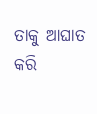ତାକୁ ଆଘାତ କରି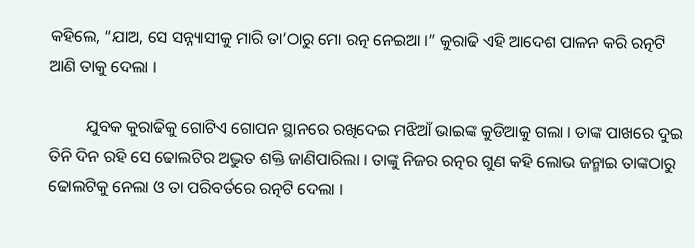କହିଲେ, “ଯାଅ, ସେ ସନ୍ନ୍ୟାସୀକୁ ମାରି ତା’ଠାରୁ ମୋ ରତ୍ନ ନେଇଆ ।” କୁରାଢି ଏହି ଆଦେଶ ପାଳନ କରି ରତ୍ନଟି ଆଣି ତାକୁ ଦେଲା ।

         ଯୁବକ କୁରାଢିକୁ ଗୋଟିଏ ଗୋପନ ସ୍ଥାନରେ ରଖିଦେଇ ମଝିଆଁ ଭାଇଙ୍କ କୁଡିଆକୁ ଗଲା । ତାଙ୍କ ପାଖରେ ଦୁଇ ତିନି ଦିନ ରହି ସେ ଢୋଲଟିର ଅଦ୍ଭୁତ ଶକ୍ତି ଜାଣିପାରିଲା । ତାଙ୍କୁ ନିଜର ରତ୍ନର ଗୁଣ କହି ଲୋଭ ଜନ୍ମାଇ ତାଙ୍କଠାରୁ ଢୋଲଟିକୁ ନେଲା ଓ ତା ପରିବର୍ତରେ ରତ୍ନଟି ଦେଲା ।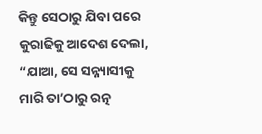କିନ୍ତୁ ସେଠାରୁ ଯିବା ପରେ କୁରାଢିକୁ ଆଦେଶ ଦେଲା, “ଯାଆ, ସେ ସନ୍ନ୍ୟାସୀକୁ ମାରି ତା’ଠାରୁ ରତ୍ନ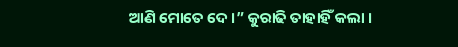ଆଣି ମୋତେ ଦେ ।” କୁରାଢି ତାହାହିଁ କଲା ।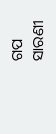ଗପ ସାରଣୀ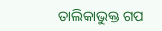ତାଲିକାଭୁକ୍ତ ଗପ